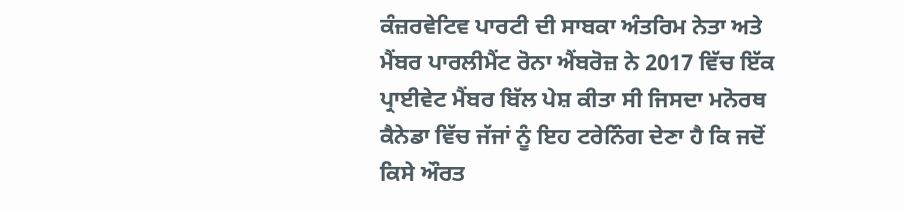ਕੰਜ਼ਰਵੇਟਿਵ ਪਾਰਟੀ ਦੀ ਸਾਬਕਾ ਅੰਤਰਿਮ ਨੇਤਾ ਅਤੇ ਮੈਂਬਰ ਪਾਰਲੀਮੈਂਟ ਰੋਨਾ ਐਂਬਰੋਜ਼ ਨੇ 2017 ਵਿੱਚ ਇੱਕ ਪ੍ਰਾਈਵੇਟ ਮੈਂਬਰ ਬਿੱਲ ਪੇਸ਼ ਕੀਤਾ ਸੀ ਜਿਸਦਾ ਮਨੋਰਥ ਕੈਨੇਡਾ ਵਿੱਚ ਜੱਜਾਂ ਨੂੰ ਇਹ ਟਰੇਨਿੰਗ ਦੇਣਾ ਹੈ ਕਿ ਜਦੋਂ ਕਿਸੇ ਔਰਤ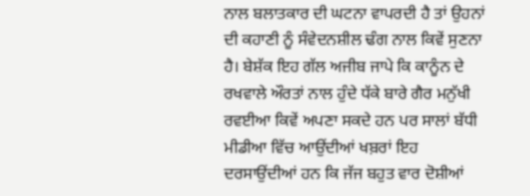ਨਾਲ ਬਲਾਤਕਾਰ ਦੀ ਘਟਨਾ ਵਾਪਰਦੀ ਹੈ ਤਾਂ ਉਹਨਾਂ ਦੀ ਕਹਾਣੀ ਨੂੰ ਸੰਵੇਦਨਸ਼ੀਲ ਢੰਗ ਨਾਲ ਕਿਵੇਂ ਸੁਣਨਾ ਹੈ। ਬੇਸ਼ੱਕ ਇਹ ਗੱਲ ਅਜੀਬ ਜਾਪੇ ਕਿ ਕਾਨੂੰਨ ਦੇ ਰਖਵਾਲੇ ਔਰਤਾਂ ਨਾਲ ਹੁੰਦੇ ਧੱਕੇ ਬਾਰੇ ਗੈਰ ਮਨੁੱਖੀ ਰਵਈਆ ਕਿਵੇਂ ਅਪਣਾ ਸਕਦੇ ਹਨ ਪਰ ਸਾਲਾਂ ਬੱਧੀ ਮੀਡੀਆ ਵਿੱਚ ਆਉਂਦੀਆਂ ਖਬ਼ਰਾਂ ਇਹ ਦਰਸਾਉਂਦੀਆਂ ਹਨ ਕਿ ਜੱਜ ਬਹੁਤ ਵਾਰ ਦੋਸ਼ੀਆਂ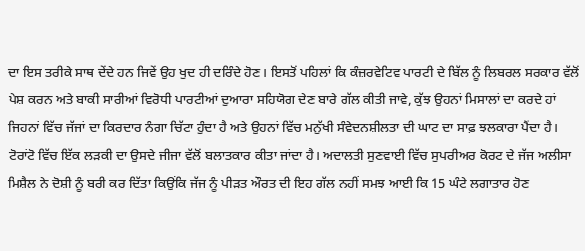ਦਾ ਇਸ ਤਰੀਕੇ ਸਾਥ ਦੇਂਦੇ ਹਨ ਜਿਵੇਂ ਉਹ ਖੁਦ ਹੀ ਦਰਿੰਦੇ ਹੋਣ। ਇਸਤੋਂ ਪਹਿਲਾਂ ਕਿ ਕੰਜ਼ਰਵੇਟਿਵ ਪਾਰਟੀ ਦੇ ਬਿੱਲ ਨੂੰ ਲਿਬਰਲ ਸਰਕਾਰ ਵੱਲੋਂ ਪੇਸ਼ ਕਰਨ ਅਤੇ ਬਾਕੀ ਸਾਰੀਆਂ ਵਿਰੋਧੀ ਪਾਰਟੀਆਂ ਦੁਆਰਾ ਸਹਿਯੋਗ ਦੇਣ ਬਾਰੇ ਗੱਲ ਕੀਤੀ ਜਾਵੇ, ਕੁੱਝ ਉਹਨਾਂ ਮਿਸਾਲਾਂ ਦਾ ਕਰਦੇ ਹਾਂ ਜਿਹਨਾਂ ਵਿੱਚ ਜੱਜਾਂ ਦਾ ਕਿਰਦਾਰ ਨੰਗਾ ਚਿੱਟਾ ਹੁੰਦਾ ਹੈ ਅਤੇ ਉਹਨਾਂ ਵਿੱਚ ਮਨੁੱਖੀ ਸੰਵੇਦਨਸ਼ੀਲਤਾ ਦੀ ਘਾਟ ਦਾ ਸਾਫ਼ ਝਲਕਾਰਾ ਪੈਂਦਾ ਹੈ।
ਟੋਰਾਂਟੋ ਵਿੱਚ ਇੱਕ ਲੜਕੀ ਦਾ ਉਸਦੇ ਜੀਜਾ ਵੱਲੋਂ ਬਲਾਤਕਾਰ ਕੀਤਾ ਜਾਂਦਾ ਹੈ। ਅਦਾਲਤੀ ਸੁਣਵਾਈ ਵਿੱਚ ਸੁਪਰੀਅਰ ਕੋਰਟ ਦੇ ਜੱਜ ਅਲੀਸਾ ਮਿਸ਼ੈਲ ਨੇ ਦੋਸ਼ੀ ਨੂੰ ਬਰੀ ਕਰ ਦਿੱਤਾ ਕਿਉਂਕਿ ਜੱਜ ਨੂੰ ਪੀੜਤ ਔਰਤ ਦੀ ਇਹ ਗੱਲ ਨਹੀਂ ਸਮਝ ਆਈ ਕਿ 15 ਘੰਟੇ ਲਗਾਤਾਰ ਹੋਣ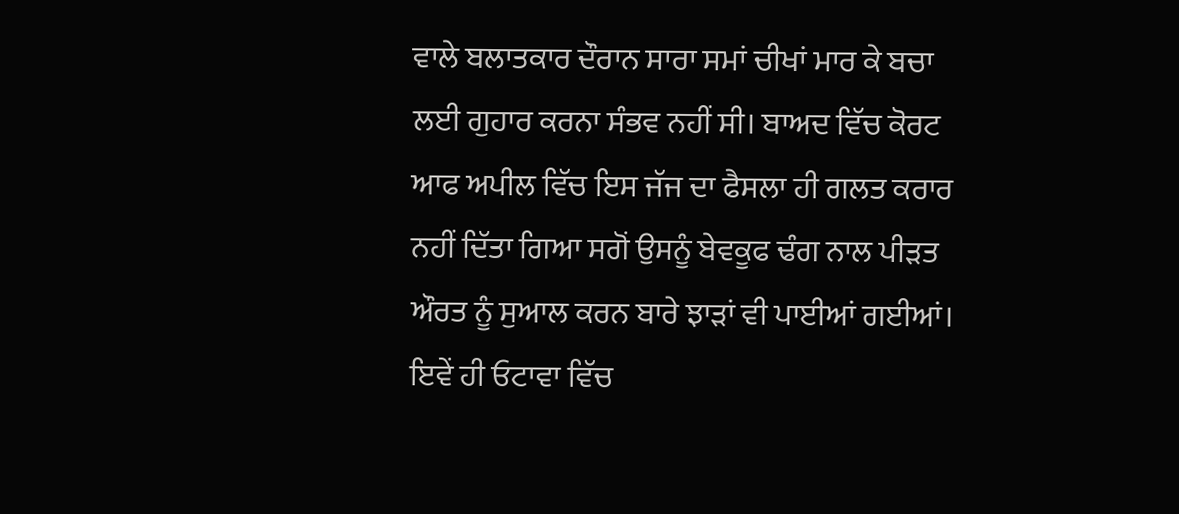ਵਾਲੇ ਬਲਾਤਕਾਰ ਦੌਰਾਨ ਸਾਰਾ ਸਮਾਂ ਚੀਖਾਂ ਮਾਰ ਕੇ ਬਚਾ ਲਈ ਗੁਹਾਰ ਕਰਨਾ ਸੰਭਵ ਨਹੀਂ ਸੀ। ਬਾਅਦ ਵਿੱਚ ਕੋਰਟ ਆਫ ਅਪੀਲ ਵਿੱਚ ਇਸ ਜੱਜ ਦਾ ਫੈਸਲਾ ਹੀ ਗਲਤ ਕਰਾਰ ਨਹੀਂ ਦਿੱਤਾ ਗਿਆ ਸਗੋਂ ਉਸਨੂੰ ਬੇਵਕੂਫ ਢੰਗ ਨਾਲ ਪੀੜਤ ਔਰਤ ਨੂੰ ਸੁਆਲ ਕਰਨ ਬਾਰੇ ਝਾੜਾਂ ਵੀ ਪਾਈਆਂ ਗਈਆਂ। ਇਵੇਂ ਹੀ ਓਟਾਵਾ ਵਿੱਚ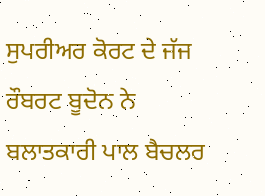ਸੁਪਰੀਅਰ ਕੋਰਟ ਦੇ ਜੱਜ ਰੌਬਰਟ ਬੂਦੋਨ ਨੇ ਬਲਾਤਕਾਰੀ ਪਾਲ ਬੈਚਲਰ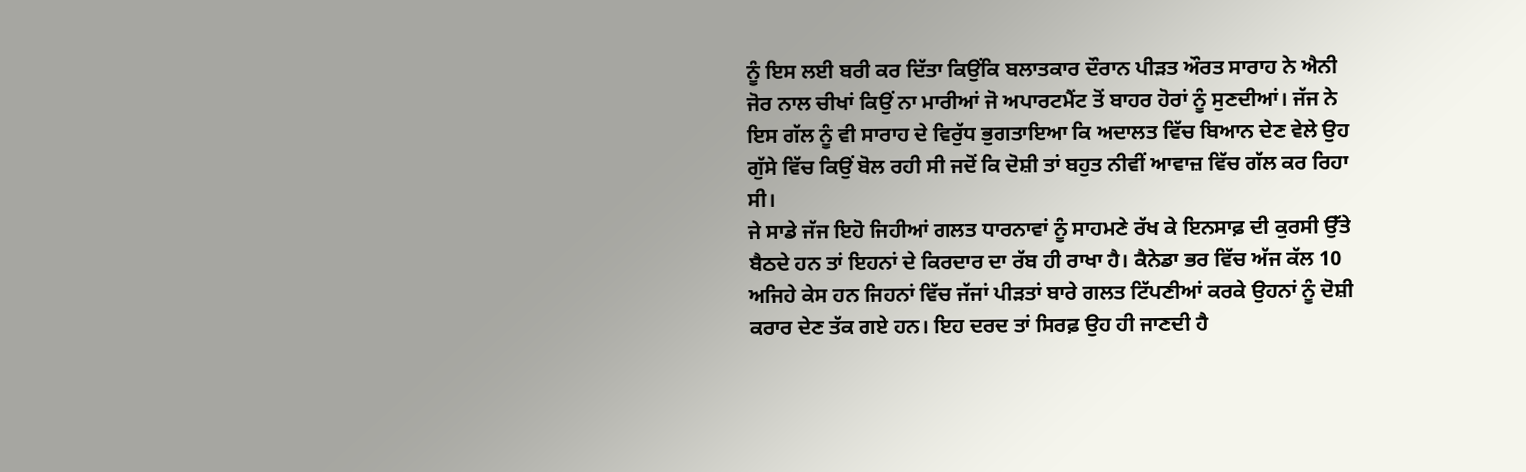ਨੂੰ ਇਸ ਲਈ ਬਰੀ ਕਰ ਦਿੱਤਾ ਕਿਉਂਕਿ ਬਲਾਤਕਾਰ ਦੌਰਾਨ ਪੀੜਤ ਔਰਤ ਸਾਰਾਹ ਨੇ ਐਨੀ ਜੋਰ ਨਾਲ ਚੀਖਾਂ ਕਿਉਂ ਨਾ ਮਾਰੀਆਂ ਜੋ ਅਪਾਰਟਮੈਂਟ ਤੋਂ ਬਾਹਰ ਹੋਰਾਂ ਨੂੰ ਸੁਣਦੀਆਂ। ਜੱਜ ਨੇ ਇਸ ਗੱਲ ਨੂੰ ਵੀ ਸਾਰਾਹ ਦੇ ਵਿਰੁੱਧ ਭੁਗਤਾਇਆ ਕਿ ਅਦਾਲਤ ਵਿੱਚ ਬਿਆਨ ਦੇਣ ਵੇਲੇ ਉਹ ਗੁੱਸੇ ਵਿੱਚ ਕਿਉਂ ਬੋਲ ਰਹੀ ਸੀ ਜਦੋਂ ਕਿ ਦੋਸ਼ੀ ਤਾਂ ਬਹੁਤ ਨੀਵੀਂ ਆਵਾਜ਼ ਵਿੱਚ ਗੱਲ ਕਰ ਰਿਹਾ ਸੀ।
ਜੇ ਸਾਡੇ ਜੱਜ ਇਹੋ ਜਿਹੀਆਂ ਗਲਤ ਧਾਰਨਾਵਾਂ ਨੂੰ ਸਾਹਮਣੇ ਰੱਖ ਕੇ ਇਨਸਾਫ਼ ਦੀ ਕੁਰਸੀ ਉੱਤੇ ਬੈਠਦੇ ਹਨ ਤਾਂ ਇਹਨਾਂ ਦੇ ਕਿਰਦਾਰ ਦਾ ਰੱਬ ਹੀ ਰਾਖਾ ਹੈ। ਕੈਨੇਡਾ ਭਰ ਵਿੱਚ ਅੱਜ ਕੱਲ 10 ਅਜਿਹੇ ਕੇਸ ਹਨ ਜਿਹਨਾਂ ਵਿੱਚ ਜੱਜਾਂ ਪੀੜਤਾਂ ਬਾਰੇ ਗਲਤ ਟਿੱਪਣੀਆਂ ਕਰਕੇ ਉਹਨਾਂ ਨੂੰ ਦੋਸ਼ੀ ਕਰਾਰ ਦੇਣ ਤੱਕ ਗਏ ਹਨ। ਇਹ ਦਰਦ ਤਾਂ ਸਿਰਫ਼ ਉਹ ਹੀ ਜਾਣਦੀ ਹੈ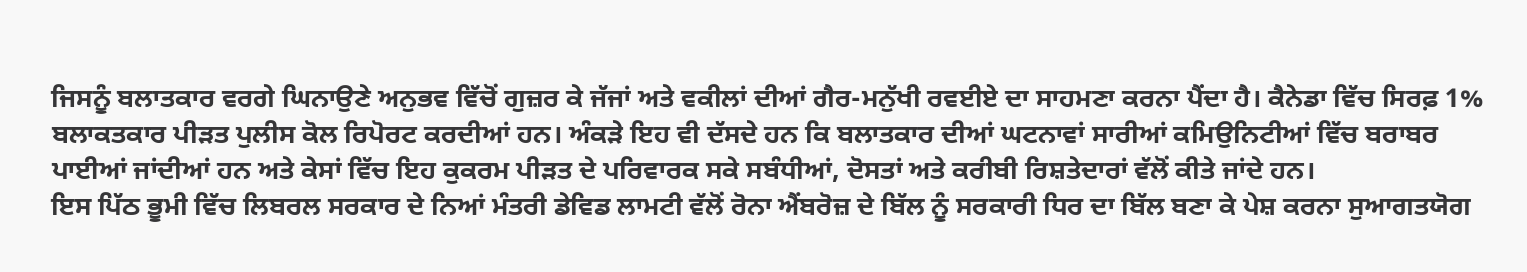ਜਿਸਨੂੰ ਬਲਾਤਕਾਰ ਵਰਗੇ ਘਿਨਾਉਣੇ ਅਨੁਭਵ ਵਿੱਚੋਂ ਗੁਜ਼ਰ ਕੇ ਜੱਜਾਂ ਅਤੇ ਵਕੀਲਾਂ ਦੀਆਂ ਗੈਰ-ਮਨੁੱਖੀ ਰਵਈਏ ਦਾ ਸਾਹਮਣਾ ਕਰਨਾ ਪੈਂਦਾ ਹੈ। ਕੈਨੇਡਾ ਵਿੱਚ ਸਿਰਫ਼ 1% ਬਲਾਕਤਕਾਰ ਪੀੜਤ ਪੁਲੀਸ ਕੋਲ ਰਿਪੋਰਟ ਕਰਦੀਆਂ ਹਨ। ਅੰਕੜੇ ਇਹ ਵੀ ਦੱਸਦੇ ਹਨ ਕਿ ਬਲਾਤਕਾਰ ਦੀਆਂ ਘਟਨਾਵਾਂ ਸਾਰੀਆਂ ਕਮਿਉਨਿਟੀਆਂ ਵਿੱਚ ਬਰਾਬਰ ਪਾਈਆਂ ਜਾਂਦੀਆਂ ਹਨ ਅਤੇ ਕੇਸਾਂ ਵਿੱਚ ਇਹ ਕੁਕਰਮ ਪੀੜਤ ਦੇ ਪਰਿਵਾਰਕ ਸਕੇ ਸਬੰਧੀਆਂ, ਦੋਸਤਾਂ ਅਤੇ ਕਰੀਬੀ ਰਿਸ਼ਤੇਦਾਰਾਂ ਵੱਲੋਂ ਕੀਤੇ ਜਾਂਦੇ ਹਨ।
ਇਸ ਪਿੱਠ ਭੂਮੀ ਵਿੱਚ ਲਿਬਰਲ ਸਰਕਾਰ ਦੇ ਨਿਆਂ ਮੰਤਰੀ ਡੇਵਿਡ ਲਾਮਟੀ ਵੱਲੋਂ ਰੋਨਾ ਐਂਬਰੋਜ਼ ਦੇ ਬਿੱਲ ਨੂੰ ਸਰਕਾਰੀ ਧਿਰ ਦਾ ਬਿੱਲ ਬਣਾ ਕੇ ਪੇਸ਼ ਕਰਨਾ ਸੁਆਗਤਯੋਗ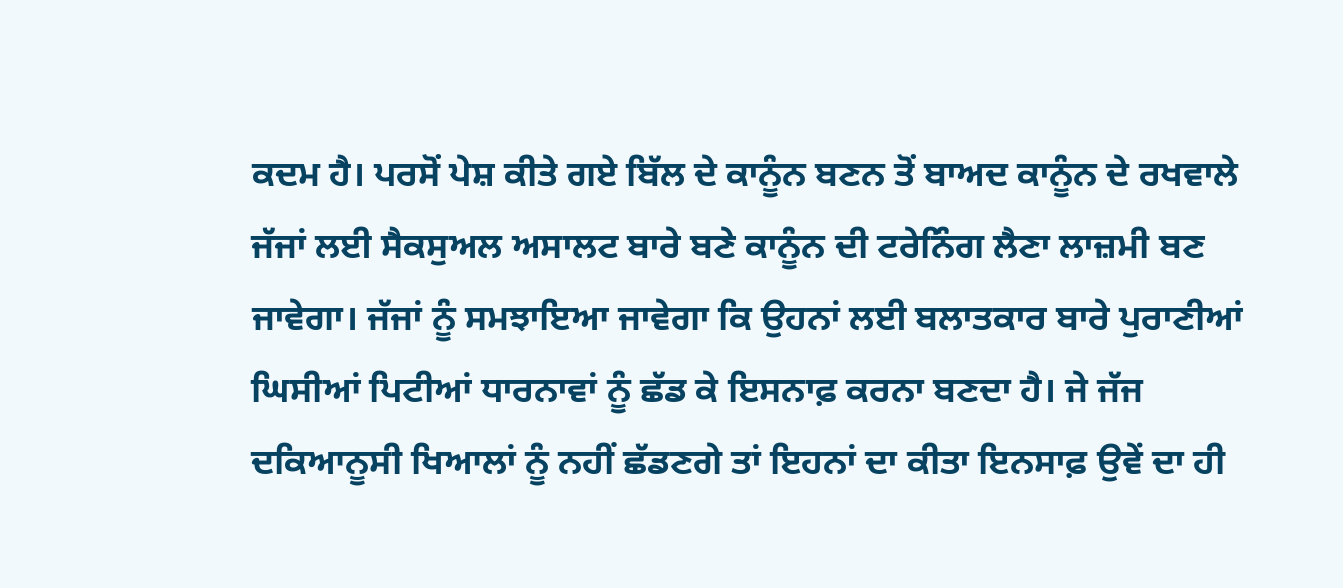ਕਦਮ ਹੈ। ਪਰਸੋਂ ਪੇਸ਼ ਕੀਤੇ ਗਏ ਬਿੱਲ ਦੇ ਕਾਨੂੰਨ ਬਣਨ ਤੋਂ ਬਾਅਦ ਕਾਨੂੰਨ ਦੇ ਰਖਵਾਲੇ ਜੱਜਾਂ ਲਈ ਸੈਕਸੁਅਲ ਅਸਾਲਟ ਬਾਰੇ ਬਣੇ ਕਾਨੂੰਨ ਦੀ ਟਰੇਨਿੰਗ ਲੈਣਾ ਲਾਜ਼ਮੀ ਬਣ ਜਾਵੇਗਾ। ਜੱਜਾਂ ਨੂੰ ਸਮਝਾਇਆ ਜਾਵੇਗਾ ਕਿ ਉਹਨਾਂ ਲਈ ਬਲਾਤਕਾਰ ਬਾਰੇ ਪੁਰਾਣੀਆਂ ਘਿਸੀਆਂ ਪਿਟੀਆਂ ਧਾਰਨਾਵਾਂ ਨੂੰ ਛੱਡ ਕੇ ਇਸਨਾਫ਼ ਕਰਨਾ ਬਣਦਾ ਹੈ। ਜੇ ਜੱਜ ਦਕਿਆਨੂਸੀ ਖਿਆਲਾਂ ਨੂੰ ਨਹੀਂ ਛੱਡਣਗੇ ਤਾਂ ਇਹਨਾਂ ਦਾ ਕੀਤਾ ਇਨਸਾਫ਼ ਉਵੇਂ ਦਾ ਹੀ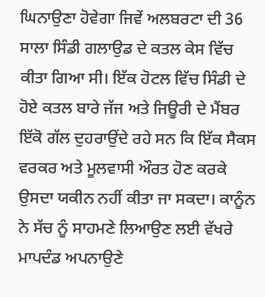ਘਿਨਾਉਣਾ ਹੋਵੇਗਾ ਜਿਵੇਂ ਅਲਬਰਟਾ ਦੀ 36 ਸਾਲਾ ਸਿੰਡੀ ਗਲਾਉਡ ਦੇ ਕਤਲ ਕੇਸ ਵਿੱਚ ਕੀਤਾ ਗਿਆ ਸੀ। ਇੱਕ ਹੋਟਲ ਵਿੱਚ ਸਿੰਡੀ ਦੇ ਹੋਏ ਕਤਲ ਬਾਰੇ ਜੱਜ ਅਤੇ ਜਿਊਰੀ ਦੇ ਮੈਂਬਰ ਇੱਕੋ ਗੱਲ ਦੁਹਰਾਉਂਦੇ ਰਹੇ ਸਨ ਕਿ ਇੱਕ ਸੈਕਸ ਵਰਕਰ ਅਤੇ ਮੂਲਵਾਸੀ ਔਰਤ ਹੋਣ ਕਰਕੇ ਉਸਦਾ ਯਕੀਨ ਨਹੀਂ ਕੀਤਾ ਜਾ ਸਕਦਾ। ਕਾਨੂੰਨ ਨੇ ਸੱਚ ਨੂੰ ਸਾਹਮਣੇ ਲਿਆਉਣ ਲਈ ਵੱਖਰੇ ਮਾਪਦੰਡ ਅਪਨਾਉਣੇ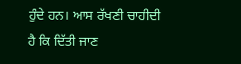ਹੁੰਦੇ ਹਨ। ਆਸ ਰੱਖਣੀ ਚਾਹੀਦੀ ਹੈ ਕਿ ਦਿੱਤੀ ਜਾਣ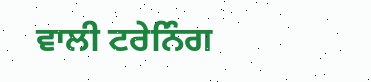ਵਾਲੀ ਟਰੇਨਿੰਗ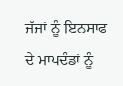ਜੱਜਾਂ ਨੂੰ ਇਨਸਾਫ ਦੇ ਮਾਪਦੰਡਾਂ ਨੂੰ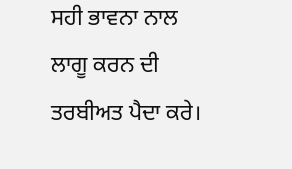ਸਹੀ ਭਾਵਨਾ ਨਾਲ ਲਾਗੂ ਕਰਨ ਦੀ ਤਰਬੀਅਤ ਪੈਦਾ ਕਰੇ।